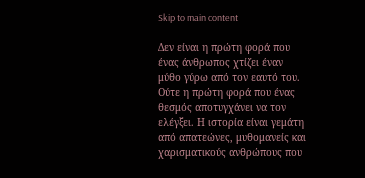Skip to main content

Δεν είναι η πρώτη φορά που ένας άνθρωπος χτίζει έναν μύθο γύρω από τον εαυτό του. Ούτε η πρώτη φορά που ένας θεσμός αποτυγχάνει να τον ελέγξει. Η ιστορία είναι γεμάτη από απατεώνες, μυθομανείς και χαρισματικούς ανθρώπους που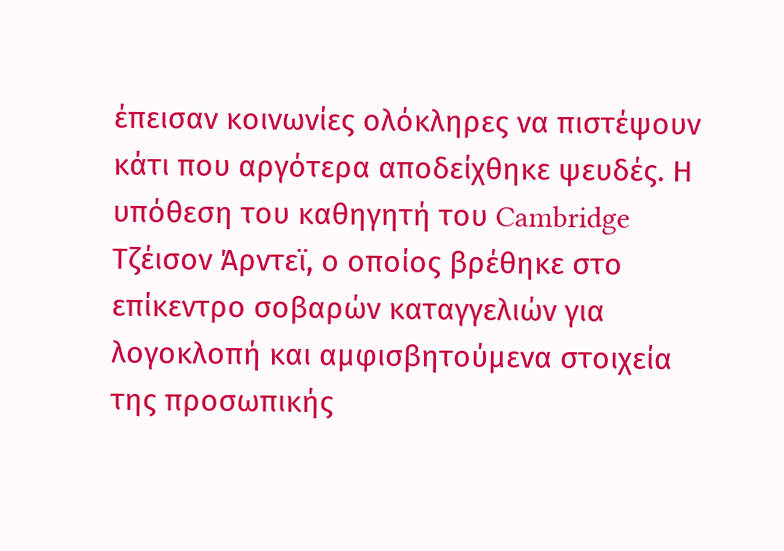έπεισαν κοινωνίες ολόκληρες να πιστέψουν κάτι που αργότερα αποδείχθηκε ψευδές. Η υπόθεση του καθηγητή του Cambridge Τζέισον Άρντεϊ, ο οποίος βρέθηκε στο επίκεντρο σοβαρών καταγγελιών για λογοκλοπή και αμφισβητούμενα στοιχεία της προσωπικής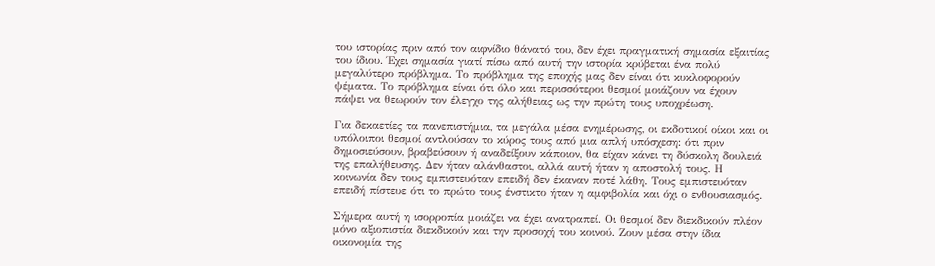του ιστορίας πριν από τον αιφνίδιο θάνατό του, δεν έχει πραγματική σημασία εξαιτίας του ίδιου. Έχει σημασία γιατί πίσω από αυτή την ιστορία κρύβεται ένα πολύ μεγαλύτερο πρόβλημα. Το πρόβλημα της εποχής μας δεν είναι ότι κυκλοφορούν ψέματα. Το πρόβλημα είναι ότι όλο και περισσότεροι θεσμοί μοιάζουν να έχουν πάψει να θεωρούν τον έλεγχο της αλήθειας ως την πρώτη τους υποχρέωση.

Για δεκαετίες τα πανεπιστήμια, τα μεγάλα μέσα ενημέρωσης, οι εκδοτικοί οίκοι και οι υπόλοιποι θεσμοί αντλούσαν το κύρος τους από μια απλή υπόσχεση: ότι πριν δημοσιεύσουν, βραβεύσουν ή αναδείξουν κάποιον, θα είχαν κάνει τη δύσκολη δουλειά της επαλήθευσης. Δεν ήταν αλάνθαστοι, αλλά αυτή ήταν η αποστολή τους. Η κοινωνία δεν τους εμπιστευόταν επειδή δεν έκαναν ποτέ λάθη. Τους εμπιστευόταν επειδή πίστευε ότι το πρώτο τους ένστικτο ήταν η αμφιβολία και όχι ο ενθουσιασμός.

Σήμερα αυτή η ισορροπία μοιάζει να έχει ανατραπεί. Οι θεσμοί δεν διεκδικούν πλέον μόνο αξιοπιστία διεκδικούν και την προσοχή του κοινού. Ζουν μέσα στην ίδια οικονομία της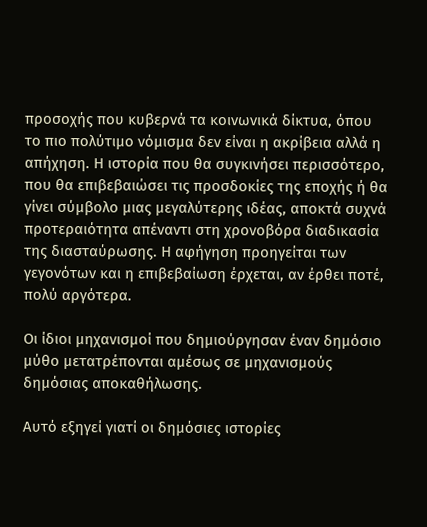προσοχής που κυβερνά τα κοινωνικά δίκτυα, όπου το πιο πολύτιμο νόμισμα δεν είναι η ακρίβεια αλλά η απήχηση. Η ιστορία που θα συγκινήσει περισσότερο, που θα επιβεβαιώσει τις προσδοκίες της εποχής ή θα γίνει σύμβολο μιας μεγαλύτερης ιδέας, αποκτά συχνά προτεραιότητα απέναντι στη χρονοβόρα διαδικασία της διασταύρωσης. Η αφήγηση προηγείται των γεγονότων και η επιβεβαίωση έρχεται, αν έρθει ποτέ, πολύ αργότερα.

Οι ίδιοι μηχανισμοί που δημιούργησαν έναν δημόσιο μύθο μετατρέπονται αμέσως σε μηχανισμούς δημόσιας αποκαθήλωσης.

Αυτό εξηγεί γιατί οι δημόσιες ιστορίες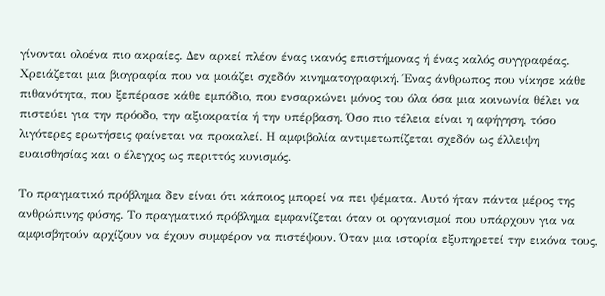γίνονται ολοένα πιο ακραίες. Δεν αρκεί πλέον ένας ικανός επιστήμονας ή ένας καλός συγγραφέας. Χρειάζεται μια βιογραφία που να μοιάζει σχεδόν κινηματογραφική. Ένας άνθρωπος που νίκησε κάθε πιθανότητα, που ξεπέρασε κάθε εμπόδιο, που ενσαρκώνει μόνος του όλα όσα μια κοινωνία θέλει να πιστεύει για την πρόοδο, την αξιοκρατία ή την υπέρβαση. Όσο πιο τέλεια είναι η αφήγηση, τόσο λιγότερες ερωτήσεις φαίνεται να προκαλεί. Η αμφιβολία αντιμετωπίζεται σχεδόν ως έλλειψη ευαισθησίας και ο έλεγχος ως περιττός κυνισμός.

Το πραγματικό πρόβλημα δεν είναι ότι κάποιος μπορεί να πει ψέματα. Αυτό ήταν πάντα μέρος της ανθρώπινης φύσης. Το πραγματικό πρόβλημα εμφανίζεται όταν οι οργανισμοί που υπάρχουν για να αμφισβητούν αρχίζουν να έχουν συμφέρον να πιστέψουν. Όταν μια ιστορία εξυπηρετεί την εικόνα τους,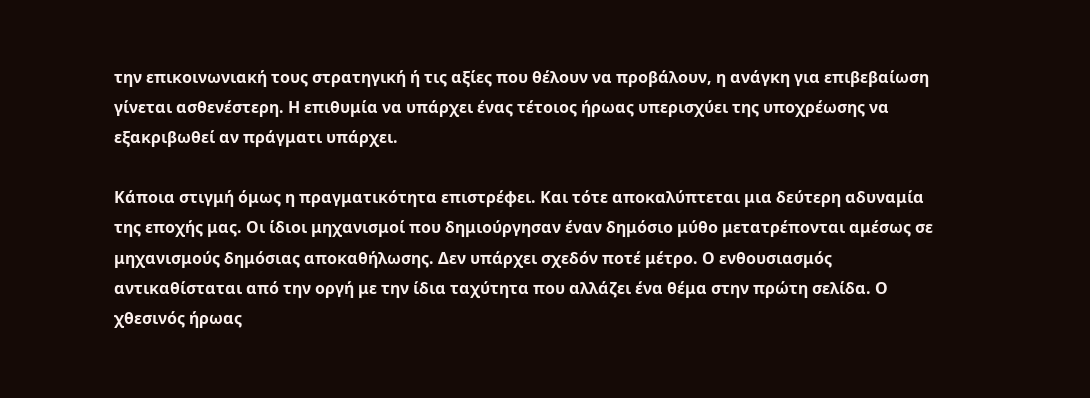την επικοινωνιακή τους στρατηγική ή τις αξίες που θέλουν να προβάλουν, η ανάγκη για επιβεβαίωση γίνεται ασθενέστερη. Η επιθυμία να υπάρχει ένας τέτοιος ήρωας υπερισχύει της υποχρέωσης να εξακριβωθεί αν πράγματι υπάρχει.

Κάποια στιγμή όμως η πραγματικότητα επιστρέφει. Και τότε αποκαλύπτεται μια δεύτερη αδυναμία της εποχής μας. Οι ίδιοι μηχανισμοί που δημιούργησαν έναν δημόσιο μύθο μετατρέπονται αμέσως σε μηχανισμούς δημόσιας αποκαθήλωσης. Δεν υπάρχει σχεδόν ποτέ μέτρο. Ο ενθουσιασμός αντικαθίσταται από την οργή με την ίδια ταχύτητα που αλλάζει ένα θέμα στην πρώτη σελίδα. Ο χθεσινός ήρωας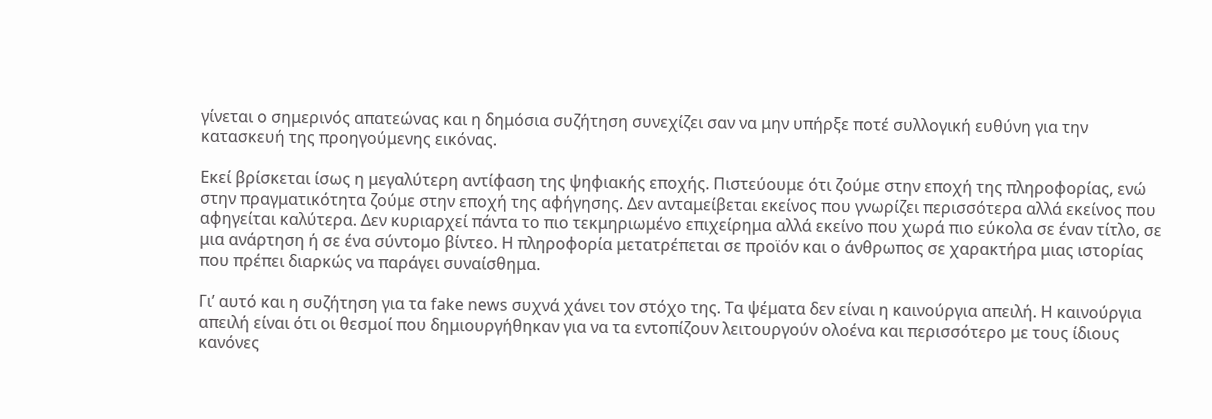γίνεται ο σημερινός απατεώνας και η δημόσια συζήτηση συνεχίζει σαν να μην υπήρξε ποτέ συλλογική ευθύνη για την κατασκευή της προηγούμενης εικόνας.

Εκεί βρίσκεται ίσως η μεγαλύτερη αντίφαση της ψηφιακής εποχής. Πιστεύουμε ότι ζούμε στην εποχή της πληροφορίας, ενώ στην πραγματικότητα ζούμε στην εποχή της αφήγησης. Δεν ανταμείβεται εκείνος που γνωρίζει περισσότερα αλλά εκείνος που αφηγείται καλύτερα. Δεν κυριαρχεί πάντα το πιο τεκμηριωμένο επιχείρημα αλλά εκείνο που χωρά πιο εύκολα σε έναν τίτλο, σε μια ανάρτηση ή σε ένα σύντομο βίντεο. Η πληροφορία μετατρέπεται σε προϊόν και ο άνθρωπος σε χαρακτήρα μιας ιστορίας που πρέπει διαρκώς να παράγει συναίσθημα.

Γι’ αυτό και η συζήτηση για τα fake news συχνά χάνει τον στόχο της. Τα ψέματα δεν είναι η καινούργια απειλή. Η καινούργια απειλή είναι ότι οι θεσμοί που δημιουργήθηκαν για να τα εντοπίζουν λειτουργούν ολοένα και περισσότερο με τους ίδιους κανόνες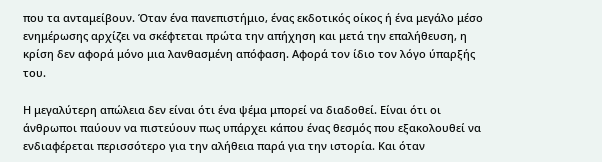που τα ανταμείβουν. Όταν ένα πανεπιστήμιο, ένας εκδοτικός οίκος ή ένα μεγάλο μέσο ενημέρωσης αρχίζει να σκέφτεται πρώτα την απήχηση και μετά την επαλήθευση, η κρίση δεν αφορά μόνο μια λανθασμένη απόφαση. Αφορά τον ίδιο τον λόγο ύπαρξής του.

Η μεγαλύτερη απώλεια δεν είναι ότι ένα ψέμα μπορεί να διαδοθεί. Είναι ότι οι άνθρωποι παύουν να πιστεύουν πως υπάρχει κάπου ένας θεσμός που εξακολουθεί να ενδιαφέρεται περισσότερο για την αλήθεια παρά για την ιστορία. Και όταν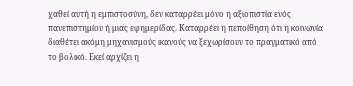χαθεί αυτή η εμπιστοσύνη, δεν καταρρέει μόνο η αξιοπιστία ενός πανεπιστημίου ή μιας εφημερίδας. Καταρρέει η πεποίθηση ότι η κοινωνία διαθέτει ακόμη μηχανισμούς ικανούς να ξεχωρίσουν το πραγματικό από το βολικό. Εκεί αρχίζει η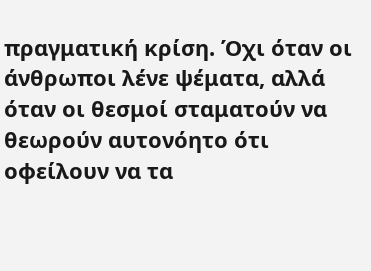πραγματική κρίση. Όχι όταν οι άνθρωποι λένε ψέματα, αλλά όταν οι θεσμοί σταματούν να θεωρούν αυτονόητο ότι οφείλουν να τα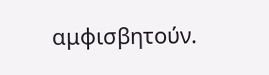αμφισβητούν.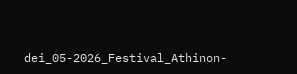dei_05-2026_Festival_Athinon-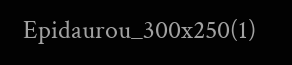Epidaurou_300x250(1)